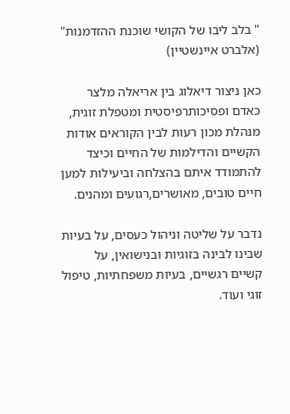" בלב ליבו של הקושי שוכנת ההזדמנות" (אלברט איינשטיין)

כאן ניצור דיאלוג בין אריאלה מלצר כאדם ופסיכותרפיסטית ומטפלת זוגית, מנהלת מכון רעות לבין הקוראים אודות הקשיים והדילמות של החיים וכיצד להתמודד איתם בהצלחה וביעילות למען חיים טובים, מאושרים,רגועים ומהנים.

נדבר על שליטה וניהול כעסים, על בעיות שבינו לבינה בזוגיות ובנישואין, על קשיים רגשיים, בעיות משפחתיות, טיפול זוגי ועוד.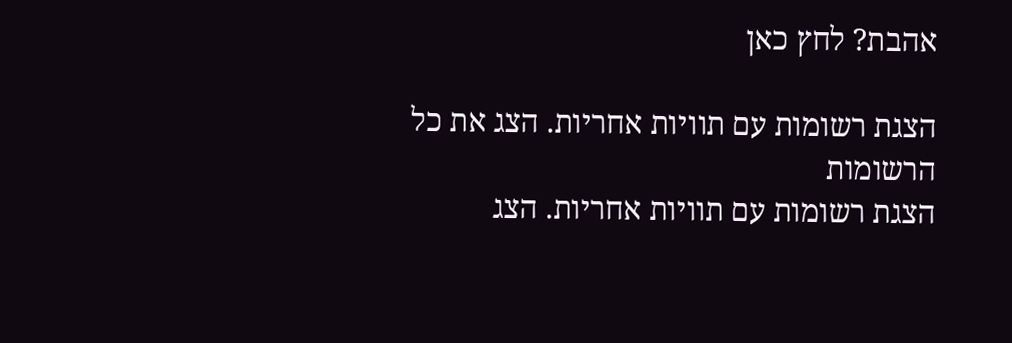אהבת? לחץ כאן

הצגת רשומות עם תוויות אחריות. הצג את כל הרשומות
הצגת רשומות עם תוויות אחריות. הצג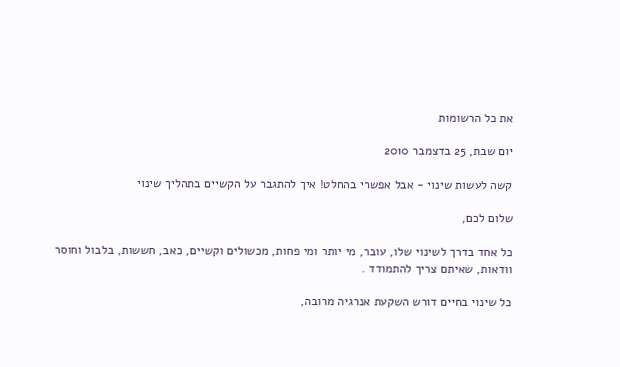את כל הרשומות

יום שבת, 25 בדצמבר 2010

קשה לעשות שינוי - אבל אפשרי בהחלט! איך להתגבר על הקשיים בתהליך שינוי

שלום לכם,

כל אחד בדרך לשינוי שלו, עובר, מי יותר ומי פחות, מכשולים וקשיים, כאב, חששות, בלבול וחוסר וודאות, שאיתם צריך להתמודד .

כל שינוי בחיים דורש השקעת אנרגיה מרובה,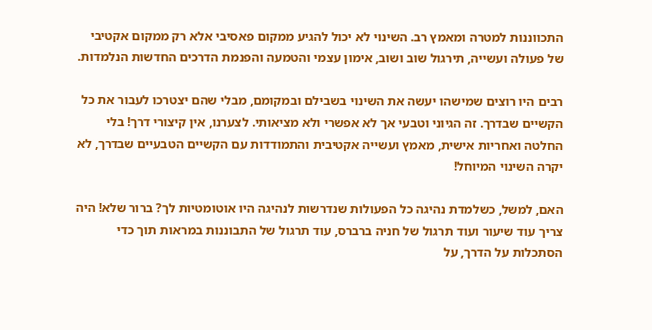התכווננות למטרה ומאמץ רב. השינוי לא יכול להגיע ממקום פאסיבי אלא רק ממקום אקטיבי של פעולה ועשייה, תירגול שוב ושוב, אימון עצמי והטמעה והפנמת הדרכים החדשות הנלמדות.

רבים היו רוצים שמישהו יעשה את השינוי בשבילם ובמקומם, מבלי שהם יצטרכו לעבור את כל הקשיים שבדרך. זה הגיוני וטבעי אך לא אפשרי ולא מציאותי. לצערנו, אין קיצורי דרך! בלי החלטה ואחריות אישית, מאמץ ועשייה אקטיבית והתמודדות עם הקשיים הטבעיים שבדרך, לא יקרה השינוי המיוחל!

האם, למשל, כשלמדת נהיגה כל הפעולות שנדרשות לנהיגה היו אוטומטיות לך? ברור שלא! היה צריך עוד שיעור ועוד תרגול של חניה ברברס, עוד תרגול של התבוננות במראות תוך כדי הסתכלות על הדרך, על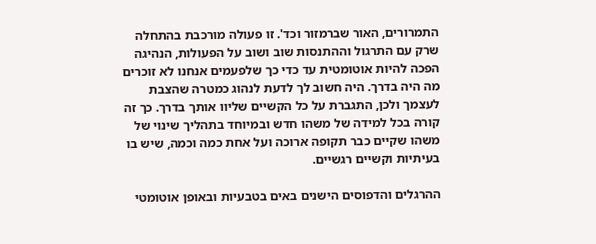התמרורים, האור שברמזור וכד'. זו פעולה מורכבת בהתחלה שרק עם התרגול וההתנסות שוב ושוב על הפעולות, הנהיגה הפכה להיות אוטומטית עד כדי כך שלפעמים אנחנו לא זוכרים מה היה בדרך. היה חשוב לך לדעת לנהוג כמטרה שהצבת לעצמך ולכן, התגברת על כל הקשיים שליוו אותך בדרך. כך זה קורה בכל למידה של משהו חדש ובמיוחד בתהליך שינוי של משהו שקיים כבר תקופה ארוכה ועל אחת כמה וכמה, שיש בו בעיתיות וקשיים רגשיים.

ההרגלים והדפוסים הישנים באים בטבעיות ובאופן אוטומטי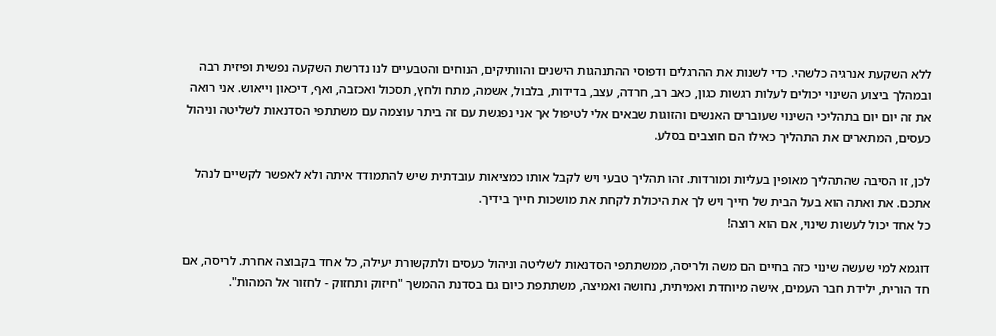ללא השקעת אנרגיה כלשהי. כדי לשנות את ההרגלים ודפוסי ההתנהגות הישנים והוותיקים, הנוחים והטבעיים לנו נדרשת השקעה נפשית ופיזית רבה ובמהלך ביצוע השינוי יכולים לעלות רגשות כגון, כאב רב, חרדה, עצב, בדידות, בלבול, אשמה, מתח ולחץ, תסכול ואכזבה, ואף, דיכאון וייאוש. אני רואה את זה יום יום בתהליכי השינוי שעוברים האנשים והזוגות שבאים אלי לטיפול אך אני נפגשת עם זה ביתר עוצמה עם משתתפי הסדנאות לשליטה וניהול כעסים, המתארים את התהליך כאילו הם חוצבים בסלע.

לכן, זו הסיבה שהתהליך מאופין בעליות ומורדות. זהו תהליך טבעי ויש לקבל אותו כמציאות עובדתית שיש להתמודד איתה ולא לאפשר לקשיים לנהל אתכם. את ואתה הוא בעל הבית של חייך ויש לך את היכולת לקחת את מושכות חייך בידיך.
כל אחד יכול לעשות שינוי, אם הוא רוצה!

דוגמא למי שעשה שינוי כזה בחיים הם משה ולריסה, ממשתתפי הסדנאות לשליטה וניהול כעסים ולתקשורת יעילה, כל אחד בקבוצה אחרת. לריסה, אם חד הורית, ילידת חבר העמים, אישה מיוחדת ואמיתית, נחושה ואמיצה, משתתפת כיום גם בסדנת ההמשך "חיזוק ותחזוק - לחזור אל המהות".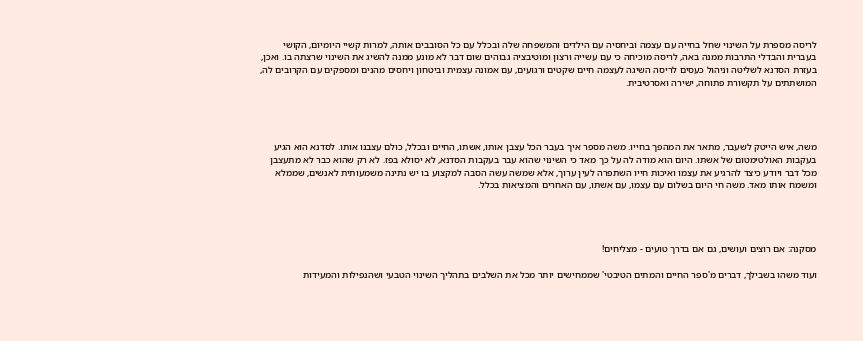לריסה מספרת על השינוי שחל בחייה עם עצמה וביחסיה עם הילדים והמשפחה שלה ובכלל עם כל הסובבים אותה, למרות קשיי היומיום, הקושי בעברית והבדלי התרבות ממנה באה, לריסה מוכיחה כי עם עשייה ורצון ומוטיבציה גבוהים שום דבר לא מונע ממנה להשיג את השינוי שרצתה בו. ואכן, בעזרת הסדנא לשליטה וניהול כעסים לריסה השיגה לעצמה חיים שקטים ורגועים, עם אמונה עצמית וביטחון ויחסים מהנים ומספקים עם הקרובים לה, המושתתים על תקשורת פתוחה, ישירה ואסרטיבית.




משה, איש הייטק לשעבר, מתאר את המהפך בחייו. משה מספר איך בעבר הכל עצבן אותו, אשתו, החיים ובכלל, כולם עצבנו אותו. לסדנא הוא הגיע בעקבות האולטימטום של אשתו. היום הוא מודה לה על כך מאד כי השינוי שהוא עבר בעקבות הסדנא, לא יסולא בפז. לא רק שהוא כבר לא מתעצבן מכל דבר ויודע כיצד להרגיע את עצמו ואיכות חייו השתפרה לעין ערוך, אלא שמשה עשה הסבה למקצוע בו יש נתינה משמעותית לאנשים, שממלא ומשמח אותו מאד. משה חי היום בשלום עם עצמו, עם אשתו, עם האחרים והמציאות בכלל.




מסקנה: אם רוצים ועושים, גם אם בדרך טועים - מצליחים!

ועוד משהו בשבילך, דברים מ'ספר החיים והמתים הטיבטי' שממחישים יותר מכל את השלבים בתהליך השינוי הטבעי ושהנפילות והמעידות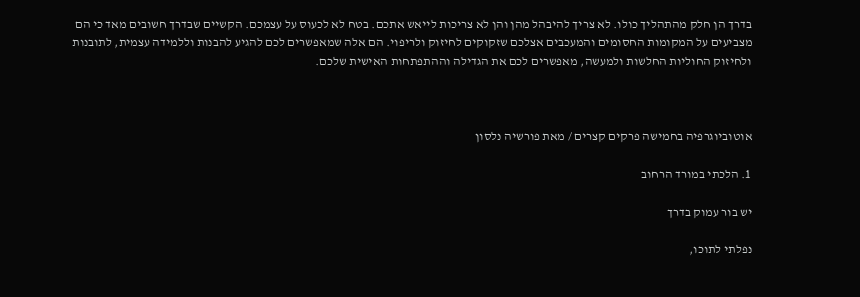בדרך הן חלק מהתהליך כולו. לא צריך להיבהל מהן והן לא צריכות לייאש אתכם. בטח לא לכעוס על עצמכם. הקשיים שבדרך חשובים מאד כי הם מצביעים על המקומות החסומים והמעכבים אצלכם שזקוקים לחיזוק ולריפוי. הם אלה שמאפשרים לכם להגיע להבנות וללמידה עצמית, לתובנות ולחיזוק החוליות החלשות ולמעשה, מאפשרים לכם את הגדילה וההתפתחות האישית שלכם.



אוטוביוגרפיה בחמישה פרקים קצרים / מאת פורשיה נלסון

1. הלכתי במורד הרחוב

יש בור עמוק בדרך

נפלתי לתוכו,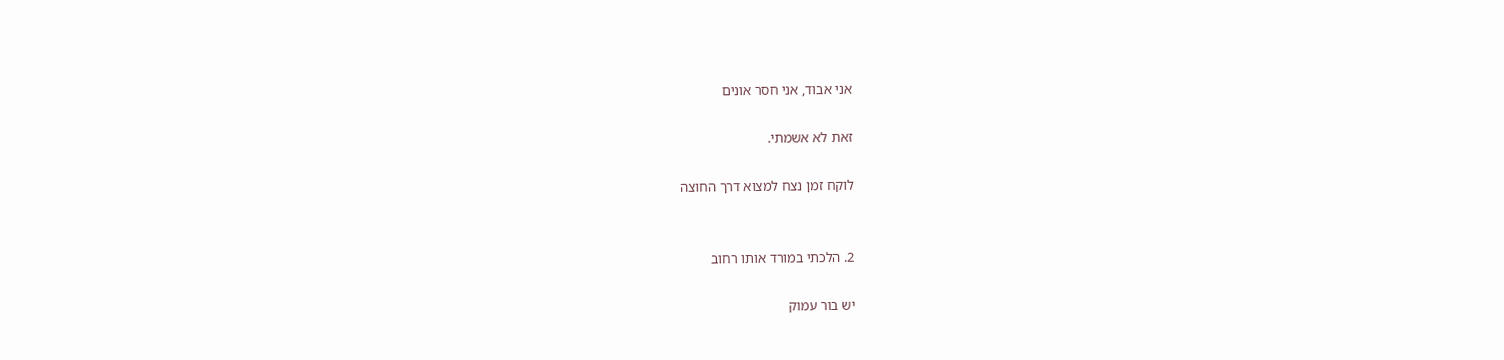אני אבוד, אני חסר אונים

זאת לא אשמתי.

לוקח זמן נצח למצוא דרך החוצה


2. הלכתי במורד אותו רחוב

יש בור עמוק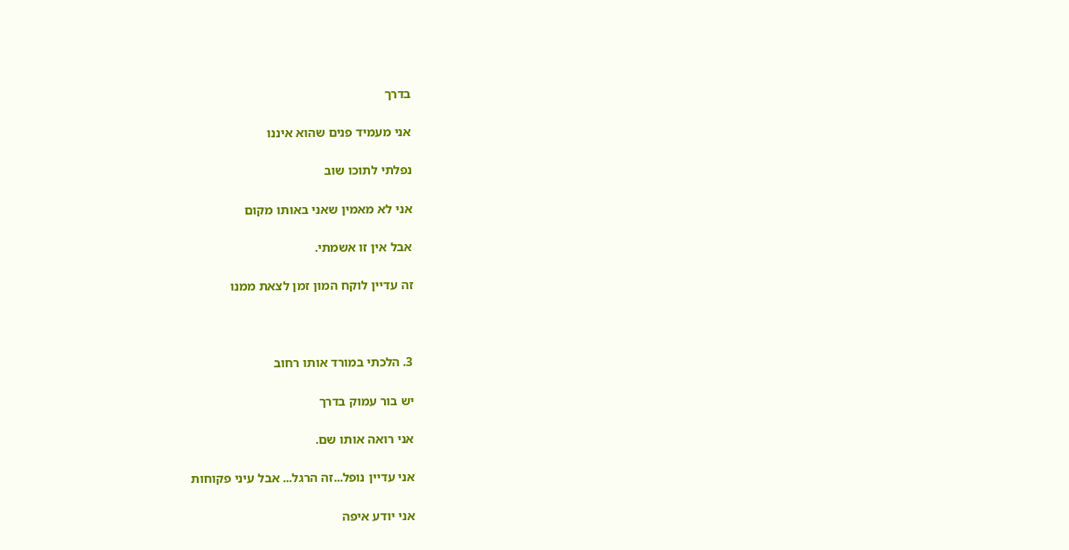בדרך

אני מעמיד פנים שהוא איננו

נפלתי לתוכו שוב

אני לא מאמין שאני באותו מקום

אבל אין זו אשמתי.

זה עדיין לוקח המון זמן לצאת ממנו



3. הלכתי במורד אותו רחוב

יש בור עמוק בדרך

אני רואה אותו שם.

אני עדיין נופל...זה הרגל... אבל עיני פקוחות

אני יודע איפה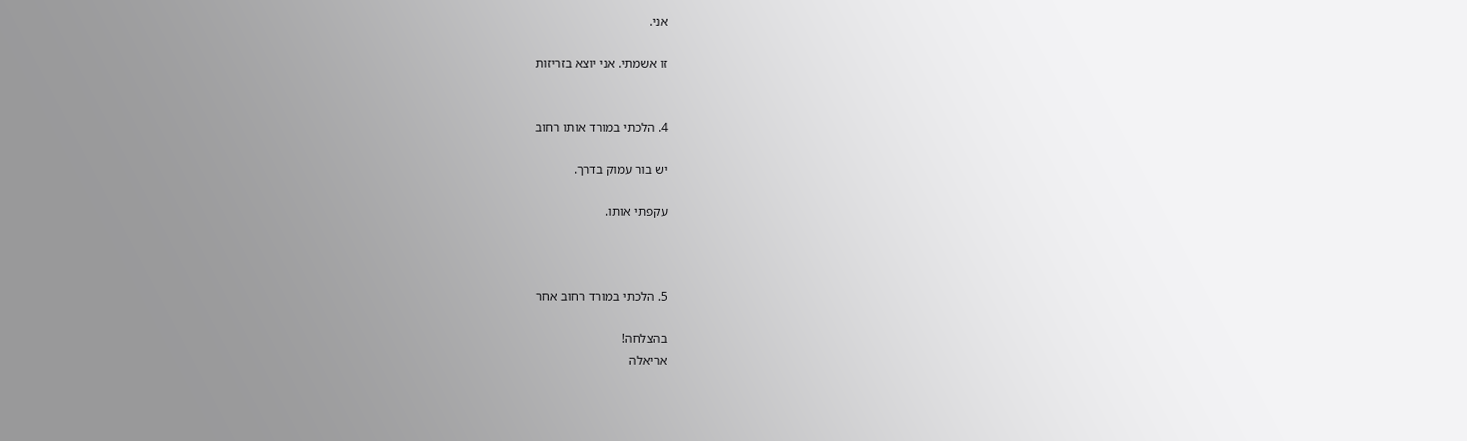אני.

זו אשמתי. אני יוצא בזריזות


4. הלכתי במורד אותו רחוב

יש בור עמוק בדרך.

עקפתי אותו.



5. הלכתי במורד רחוב אחר

בהצלחה!
אריאלה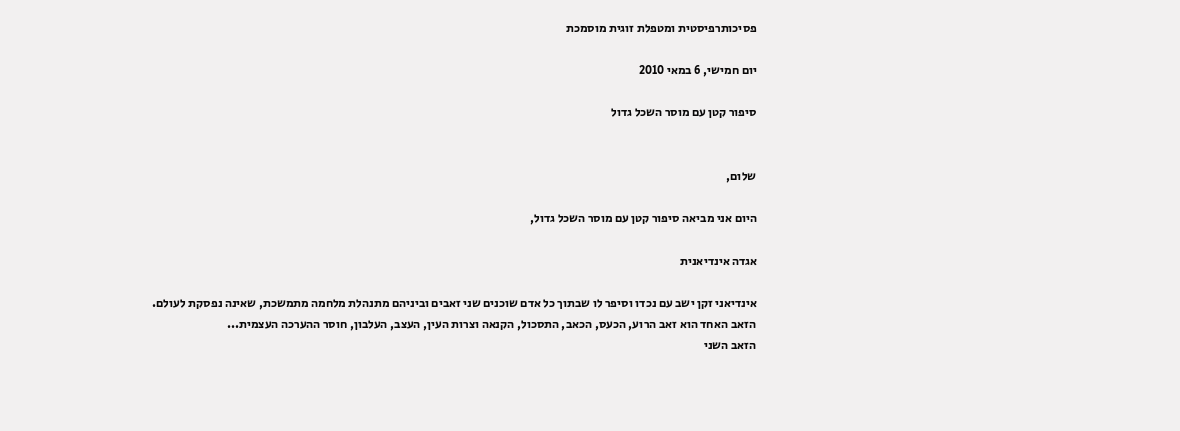פסיכותרפיסטית ומטפלת זוגית מוסמכת

יום חמישי, 6 במאי 2010

סיפור קטן עם מוסר השכל גדול


שלום,

היום אני מביאה סיפור קטן עם מוסר השכל גדול,

אגדה אינדיאנית

אינדיאני זקן ישב עם נכדו וסיפר לו שבתוך כל אדם שוכנים שני זאבים וביניהם מתנהלת מלחמה מתמשכת, שאינה נפסקת לעולם.
הזאב האחד הוא זאב הרוע, הכעס, הכאב, התסכול, הקנאה וצרות העין, העצב, העלבון, חוסר ההערכה העצמית...
הזאב השני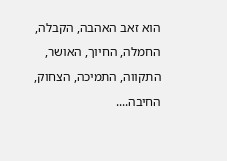הוא זאב האהבה, הקבלה, החמלה, החיוך, האושר, התקווה, התמיכה, הצחוק, החיבה....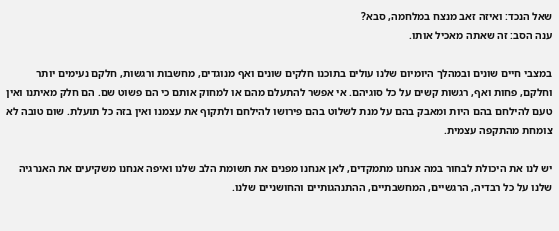שאל הנכד: ואיזה זאב מנצח במלחמה, סבא?
ענה הסב: זה שאתה מאכיל אותו.

במצבי חיים שונים ובמהלך היומיום שלנו עולים בתוכנו חלקים שונים ואף מנוגדים, מחשבות ורגשות, חלקם נעימים יותר וחלקם, פחות ואף, רגשות קשים על כל סוגיהם. אי אפשר להתעלם מהם או למחוק אותם כי הם פשוט שם. הם חלק מאיתנו ואין טעם להילחם בהם היות ומאבק בהם על מנת לשלוט בהם פירושו להילחם ולתקוף את עצמנו ואין בזה כל תועלת. שום טובה לא צומחת מהתקפה עצמית.

יש לנו את היכולת לבחור במה אנחנו מתמקדים, לאן אנחנו מפנים את תשומת הלב שלנו ואיפה אנחנו משקיעים את האנרגיה שלנו על כל רבדיה, הרגשיים, המחשבתיים, ההתנהגותיים והחושניים שלנו.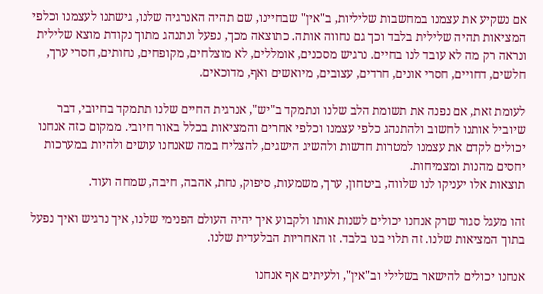אם נשקיע את עצמנו במחשבות שליליות, ב"אין" שבחיינו, שם תהיה האנרגיה שלנו, גישתנו לעצמנו וכלפי המציאות תהיה שלילית בלבד וכך גם נחווה אותה. כתוצאה מכך, נפעל ונתנהג מתוך נקודת מוצא שלילית ונראה רק מה לא עובד לנו בחיים. נרגיש מסכנים, אומללים, לא מוצלחים, מקופחים, נחותים, חסרי ערך, חלשים, דחויים, חסרי אונים, חרדים, עצובים, מיואשים ואף, מדוכאים.

לעומת זאת, אם נפנה את תשומת הלב שלנו ונתמקד ב"יש", אנרגית החיים שלנו תתמקד בחיובי, דבר שיוביל אותנו לחשוב ולהתנהג כלפי עצמנו וכלפי אחרים והמציאות בכלל באור חיובי. ממקום כזה אנחנו יכולים לקדם את עצמנו למטרות חדשות ולהשיג הישגים, להצליח במה שאנחנו עושים ולהיות במערכות יחסים מהנות ומצמיחות.
תוצאות אלו יעניקו לנו שלווה, ביטחון, ערך, משמעות, סיפוק, נחת, אהבה, חיבה, שמחה ועוד.

זהו מעגל סגור שרק אנחנו יכולים לשנות אותו ולקבוע איך יהיה העולם הפנימי שלנו, איך נרגיש ואיך נפעל בתוך המציאות שלנו. זה תלוי בנו בלבד. זו האחריות הבלעדית שלנו.

אנחנו יכולים להישאר בשלילי וב"אין", ולעיתים אף אנחנו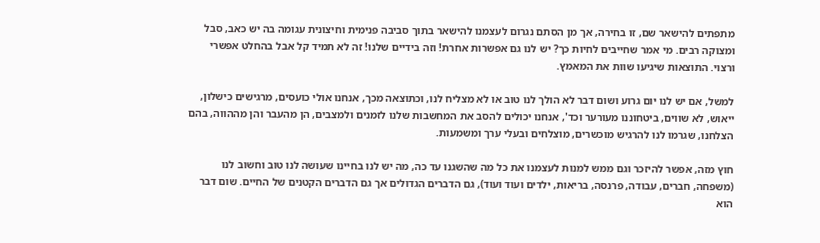מתפתים להישאר שם, זו בחירה, אך מן הסתם נגרום לעצמנו להישאר בתוך סביבה פנימית וחיצונית עגומה בה יש כאב, סבל ומצוקה רבים. מי אמר שחייבים לחיות כך? יש לנו גם אפשרות אחרת! וזה בידיים שלנו! זה לא תמיד קל אבל בהחלט אפשרי ורצוי. התוצאות שיגיעו שוות את המאמץ.

למשל, אם יש לנו יום גרוע ושום דבר לא הולך לנו טוב או לא מצליח לנו, וכתוצאה מכך, אנחנו אולי כועסים, מרגישים כישלון, ייאוש, לא שווים, ביטחוננו מעורער וכד', אנחנו יכולים להסב את המחשבות שלנו לזמנים ולמצבים, הן מהעבר והן מההווה, בהם הצלחנו, שגרמו לנו להרגיש מוכשרים, מוצלחים ובעלי ערך ומשמעות.

חוץ מזה, אפשר להיזכר וגם ממש למנות לעצמנו את כל מה שהשגנו עד כה, מה יש לנו בחיינו שעושה לנו טוב וחשוב לנו (משפחה, חברים, עבודה, פרנסה, בריאות, ילדים ועוד ועוד), גם הדברים הגדולים אך גם הדברים הקטנים של החיים. שום דבר הוא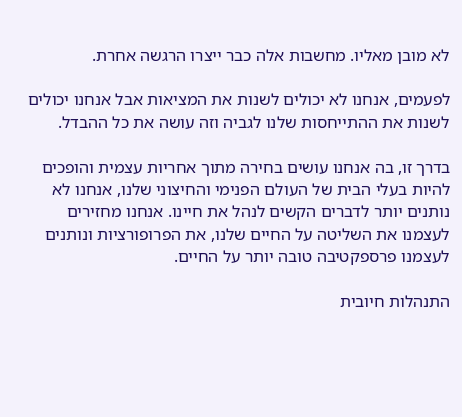לא מובן מאליו. מחשבות אלה כבר ייצרו הרגשה אחרת.

לפעמים, אנחנו לא יכולים לשנות את המציאות אבל אנחנו יכולים לשנות את ההתייחסות שלנו לגביה וזה עושה את כל ההבדל.

בדרך זו, בה אנחנו עושים בחירה מתוך אחריות עצמית והופכים להיות בעלי הבית של העולם הפנימי והחיצוני שלנו, אנחנו לא נותנים יותר לדברים הקשים לנהל את חיינו. אנחנו מחזירים לעצמנו את השליטה על החיים שלנו, את הפרופורציות ונותנים לעצמנו פרספקטיבה טובה יותר על החיים.

התנהלות חיובית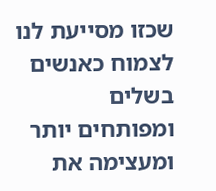שכזו מסייעת לנו לצמוח כאנשים בשלים ומפותחים יותר ומעצימה את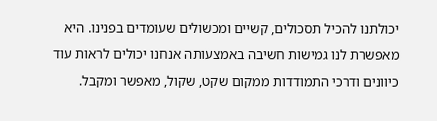יכולתנו להכיל תסכולים, קשיים ומכשולים שעומדים בפנינו. היא מאפשרת לנו גמישות חשיבה באמצעותה אנחנו יכולים לראות עוד כיוונים ודרכי התמודדות ממקום שקט, שקול, מאפשר ומקבל.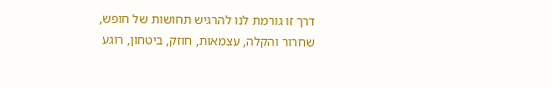דרך זו גורמת לנו להרגיש תחושות של חופש, שחרור והקלה, עצמאות, חוזק, ביטחון, רוגע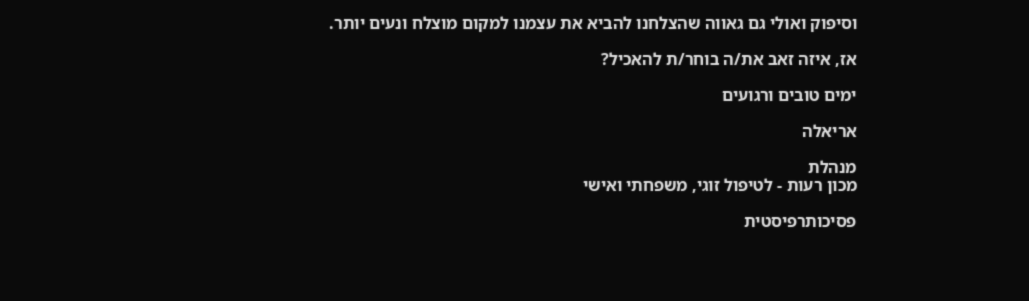וסיפוק ואולי גם גאווה שהצלחנו להביא את עצמנו למקום מוצלח ונעים יותר.

אז, איזה זאב את/ה בוחר/ת להאכיל?

ימים טובים ורגועים

אריאלה

מנהלת
מכון רעות - לטיפול זוגי, משפחתי ואישי

פסיכותרפיסטית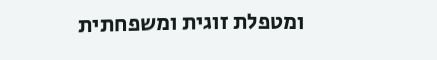ומטפלת זוגית ומשפחתית